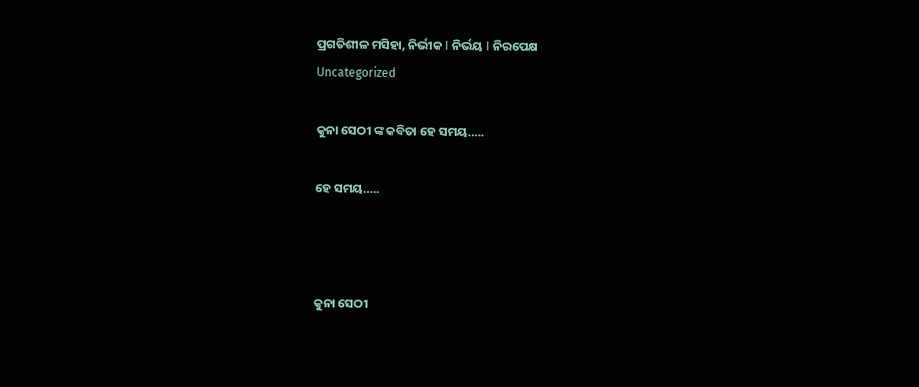ପ୍ରଗତିଶୀଳ ମସିହା, ନିର୍ଭୀକ I ନିର୍ଭୟ I ନିରପେକ୍ଷ
Uncategorized

କୁନା ସେଠୀ ଙ୍କ କବିତା ହେ ସମୟ…..

ହେ ସମୟ…..



କୁନା ସେଠୀ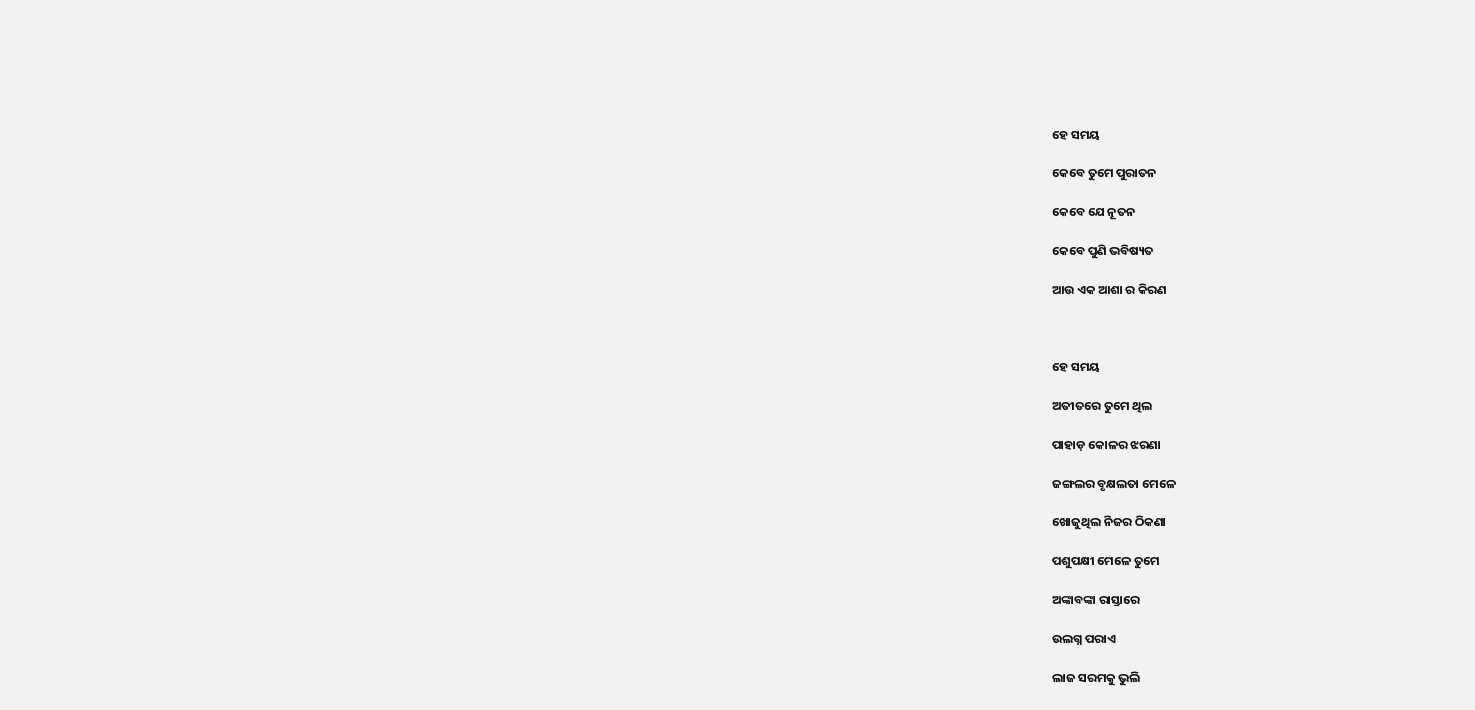ହେ ସମୟ

କେବେ ତୁମେ ପୁରାତନ

କେବେ ଯେ ନୂତନ

କେବେ ପୁଣି ଭବିଷ୍ୟତ

ଆଉ ଏକ ଆଶା ର କିରଣ



ହେ ସମୟ

ଅତୀତରେ ତୁମେ ଥିଲ

ପାହାଡ଼ କୋଳର ଝରଣା

ଜଙ୍ଗଲର ବୃକ୍ଷଲତା ମେଳେ

ଖୋଜୁଥିଲ ନିଜର ଠିକଣା

ପଶୁପକ୍ଷୀ ମେଳେ ତୁମେ

ଅଙ୍କାବଙ୍କା ରାସ୍ତାରେ

ଉଲଗ୍ନ ପରାଏ

ଲାଜ ସରମକୁ ଭୁଲି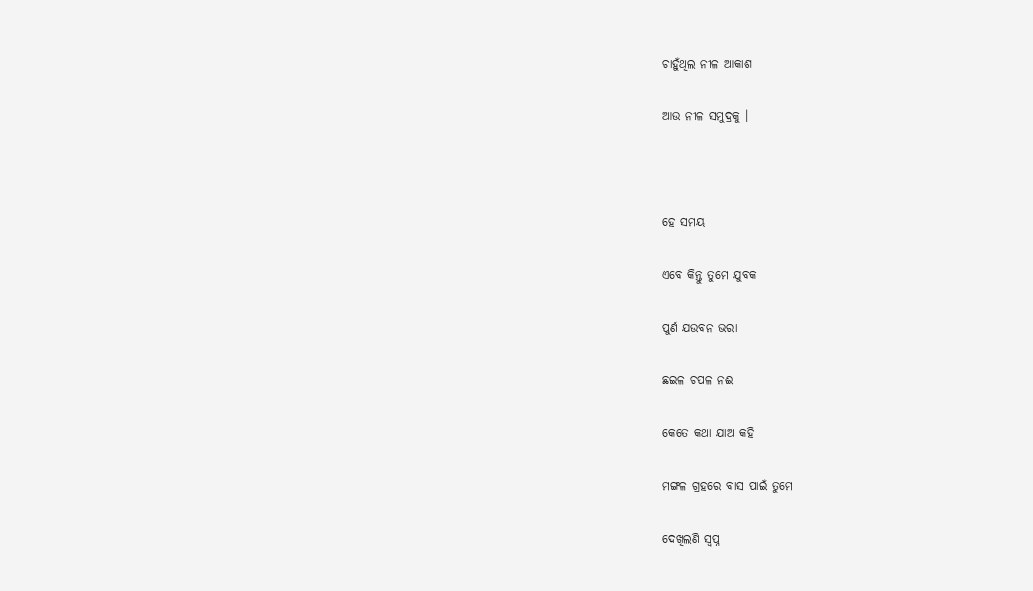ଚାହୁଁଥିଲ ନୀଳ ଆକାଶ

ଆଉ ନୀଳ ସମୁଦ୍ରକୁ ।



ହେ ସମୟ

ଏବେ କିନ୍ତୁ ତୁମେ ଯୁବକ

ପୁର୍ଣ ଯଉବନ ଭରା

ଛଇଳ ଚପଳ ନଈ

କେତେ କଥା ଯାଅ କହି

ମଙ୍ଗଳ ଗ୍ରହରେ ବାସ ପାଇଁ ତୁମେ

ଦେଖିଲଣି ସ୍ବପ୍ନ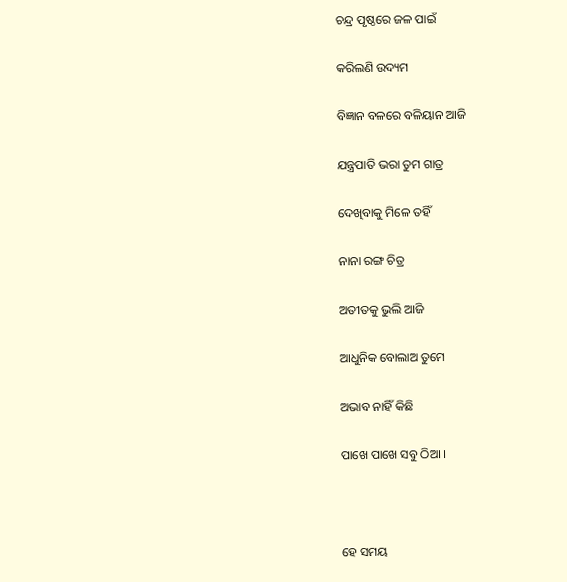ଚନ୍ଦ୍ର ପୃଷ୍ଠରେ ଜଳ ପାଇଁ

କରିଲଣି ଉଦ୍ୟମ

ବିଜ୍ଞାନ ବଳରେ ବଳିୟାନ ଆଜି

ଯନ୍ତ୍ରପାତି ଭରା ତୁମ ଗାତ୍ର

ଦେଖିବାକୁ ମିଳେ ତହିଁ

ନାନା ରଙ୍ଗ ଚିତ୍ର

ଅତୀତକୁ ଭୁଲି ଆଜି

ଆଧୁନିକ ବୋଲାଅ ତୁମେ

ଅଭାବ ନାହିଁ କିଛି

ପାଖେ ପାଖେ ସବୁ ଠିଆ ।



ହେ ସମୟ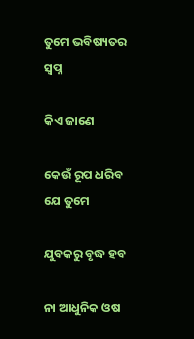ତୁମେ ଭବିଷ୍ୟତର ସ୍ବପ୍ନ

କିଏ ଜାଣେ

କେଉଁ ରୂପ ଧରିବ ଯେ ତୁମେ

ଯୁବକରୁ ବୃଦ୍ଧ ହବ

ନା ଆଧୁନିକ ଓଷ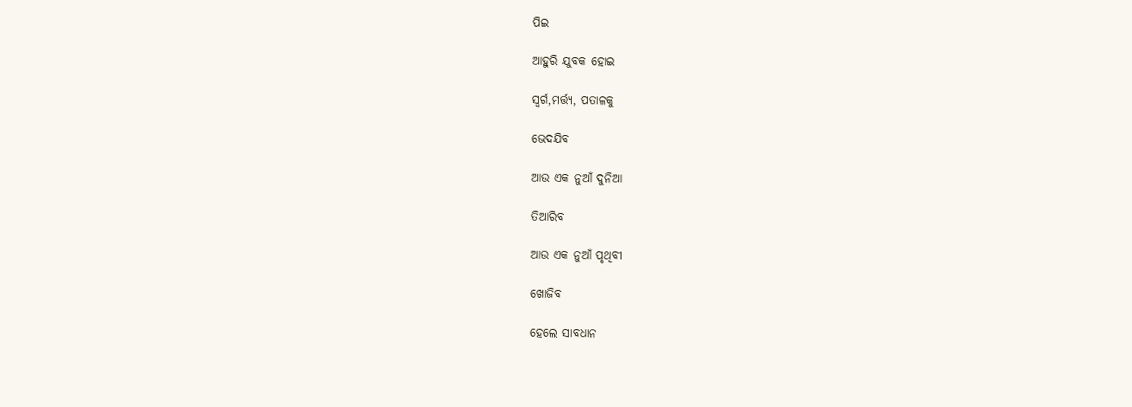ପିଇ

ଆହୁରି ଯୁବକ ହୋଇ

ସ୍ୱର୍ଗ,ମର୍ତ୍ତ୍ୟ, ପତାଳକୁ

ଭେଦଯିବ

ଆଉ ଏକ ନୁଆଁ ଦୁନିଆ

ତିଆରିବ

ଆଉ ଏକ ନୁଆଁ ପୃଥିବୀ

ଖୋଜିବ

ହେଲେ ସାବଧାନ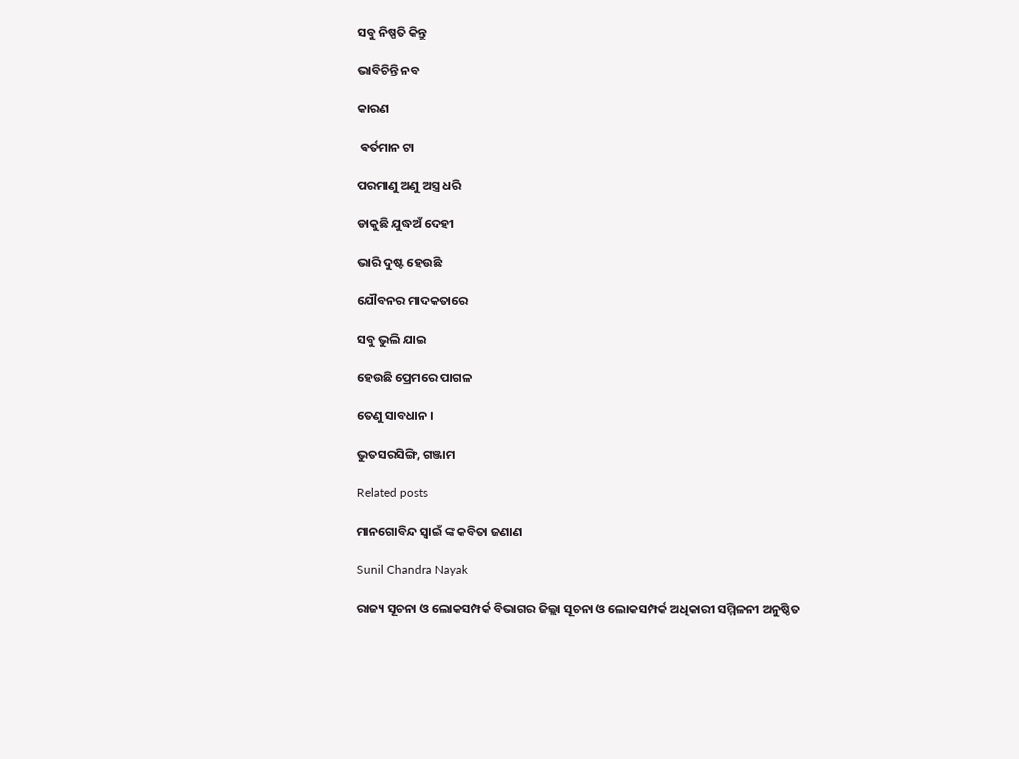ସବୁ ନିଷ୍ପତି କିନ୍ତୁ

ଭାବିଚିନ୍ତି ନବ

କାରଣ

 ଵର୍ତମାନ ଟା

ପରମାଣୁ ଅଣୁ ଅସ୍ତ୍ର ଧରି

ଡାକୁଛି ଯୁଦ୍ଧଅଁ ଦେହୀ

ଭାରି ଦୁଷ୍ଟ ହେଉଛି

ଯୌବନର ମାଦକତାରେ

ସବୁ ଭୁଲି ଯାଇ

ହେଉଛି ପ୍ରେମରେ ପାଗଳ

ତେଣୁ ସାବଧାନ ।

ଭୁତସରସିଙ୍ଗି, ଗଞ୍ଜାମ

Related posts

ମାନଗୋବିନ୍ଦ ସ୍ବାଇଁ ଙ୍କ କବିତା ଜଣାଣ

Sunil Chandra Nayak

ରାଜ୍ୟ ସୂଚନା ଓ ଲୋକସମ୍ପର୍କ ବିଭାଗର ଜିଲ୍ଲା ସୂଚନା ଓ ଲୋକସମ୍ପର୍କ ଅଧିକାରୀ ସମ୍ମିଳନୀ ଅନୁଷ୍ଠିତ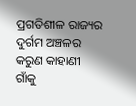ପ୍ରଗତିଶୀଳ ରାଜ୍ୟର ଦୁର୍ଗମ ଅଞ୍ଚଳର କରୁଣ କାହାଣୀ ଗାଁକୁ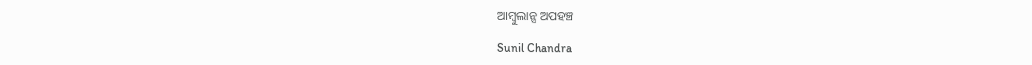ଆମ୍ବୁଲାନ୍ସ ଅପହଞ୍ଚ

Sunil Chandra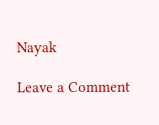Nayak

Leave a Comment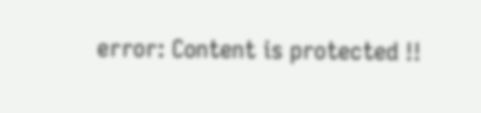error: Content is protected !!